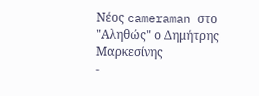Νέος cameraman στο "Αληθώς" ο Δημήτρης Μαρκεσίνης
-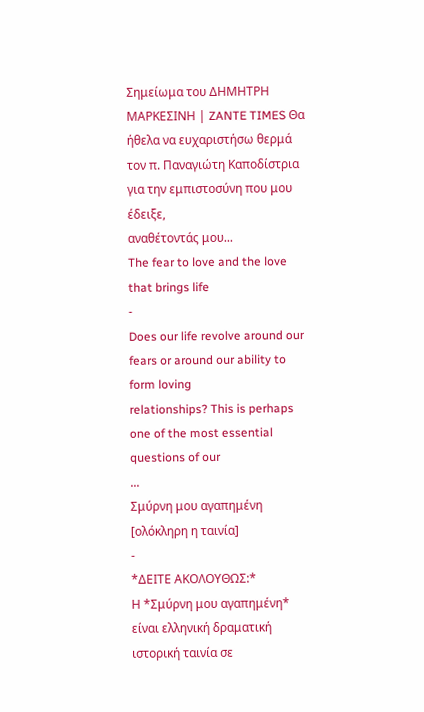Σημείωμα του ΔΗΜΗΤΡΗ ΜΑΡΚΕΣΙΝΗ | ZANTE TIMES Θα ήθελα να ευχαριστήσω θερμά
τον π. Παναγιώτη Καποδίστρια για την εμπιστοσύνη που μου έδειξε,
αναθέτοντάς μου...
The fear to love and the love that brings life
-
Does our life revolve around our fears or around our ability to form loving
relationships? This is perhaps one of the most essential questions of our
...
Σμύρνη μου αγαπημένη [ολόκληρη η ταινία]
-
*ΔΕΙΤΕ ΑΚΟΛΟΥΘΩΣ:*
Η *Σμύρνη μου αγαπημένη* είναι ελληνική δραματική ιστορική ταινία σε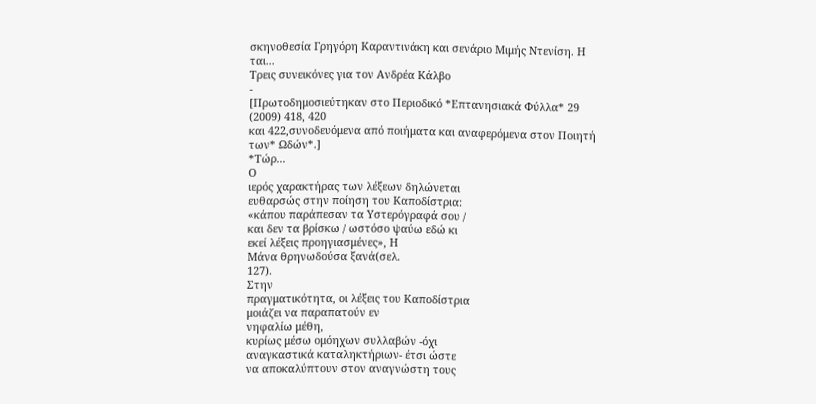σκηνοθεσία Γρηγόρη Καραντινάκη και σενάριο Μιμής Ντενίση. Η ται...
Τρεις συνεικόνες για τον Ανδρέα Κάλβο
-
[Πρωτοδημοσιεύτηκαν στο Περιοδικό *Επτανησιακά Φύλλα* 29 (2009) 418, 420
και 422,συνοδευόμενα από ποιήματα και αναφερόμενα στον Ποιητή των* Ωδών*.]
*Τώρ...
Ο
ιερός χαρακτήρας των λέξεων δηλώνεται
ευθαρσώς στην ποίηση του Καποδίστρια:
«κάπου παράπεσαν τα Υστερόγραφά σου /
και δεν τα βρίσκω / ωστόσο ψαύω εδώ κι
εκεί λέξεις προηγιασμένες», Η
Μάνα θρηνωδούσα ξανά(σελ.
127).
Στην
πραγματικότητα, οι λέξεις του Καποδίστρια
μοιάζει να παραπατούν εν
νηφαλίω μέθη,
κυρίως μέσω ομόηχων συλλαβών -όχι
αναγκαστικά καταληκτήριων- έτσι ώστε
να αποκαλύπτουν στον αναγνώστη τους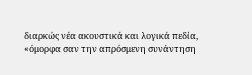διαρκώς νέα ακουστικά και λογικά πεδία,
«όμορφα σαν την απρόσμενη συνάντηση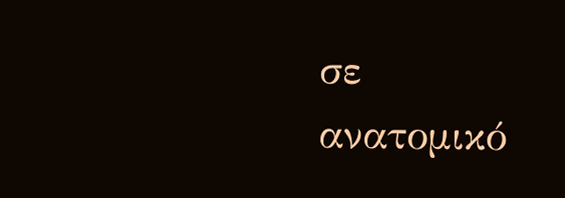σε
ανατομικό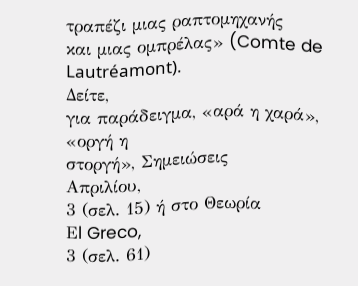τραπέζι μιας ραπτομηχανής
και μιας ομπρέλας» (Comte de Lautréamont).
Δείτε,
για παράδειγμα, «αρά η χαρά», «οργή η
στοργή», Σημειώσεις
Απριλίου,
3 (σελ. 15) ή στο Θεωρία
Εl Greco,
3 (σελ. 61)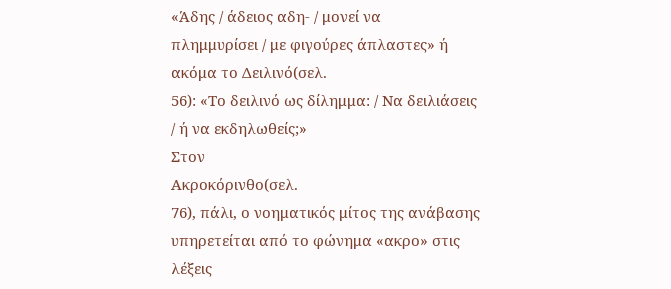«Άδης / άδειος αδη- / μονεί να
πλημμυρίσει / με φιγούρες άπλαστες» ή
ακόμα το Δειλινό(σελ.
56): «Το δειλινό ως δίλημμα: / Να δειλιάσεις
/ ή να εκδηλωθείς;»
Στον
Ακροκόρινθο(σελ.
76), πάλι, ο νοηματικός μίτος της ανάβασης
υπηρετείται από το φώνημα «ακρο» στις
λέξεις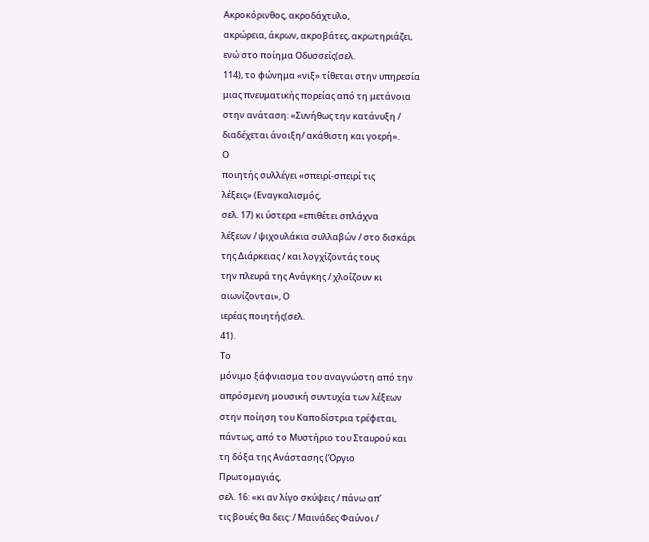Ακροκόρινθος, ακροδάχτυλο,
ακρώρεια, άκρων, ακροβάτες, ακρωτηριάζει,
ενώ στο ποίημα Οδυσσείς(σελ.
114), το φώνημα «νιξ» τίθεται στην υπηρεσία
μιας πνευματικής πορείας από τη μετάνοια
στην ανάταση: «Συνήθως την κατάνυξη /
διαδέχεται άνοιξη/ ακάθιστη και γοερή».
Ο
ποιητής συλλέγει «σπειρί-σπειρί τις
λέξεις» (Εναγκαλισμός,
σελ. 17) κι ύστερα «επιθέτει σπλάχνα
λέξεων / ψιχουλάκια συλλαβών / στο δισκάρι
της Διάρκειας / και λογχίζοντάς τους
την πλευρά της Ανάγκης / χλοΐζουν κι
αιωνίζονται», Ο
ιερέας ποιητής(σελ.
41).
Το
μόνιμο ξάφνιασμα του αναγνώστη από την
απρόσμενη μουσική συντυχία των λέξεων
στην ποίηση του Καποδίστρια τρέφεται,
πάντως, από το Μυστήριο του Σταυρού και
τη δόξα της Ανάστασης (Όργιο
Πρωτομαγιάς,
σελ. 16: «κι αν λίγο σκύψεις / πάνω απ’
τις βουές θα δεις: / Μαινάδες Φαύνοι /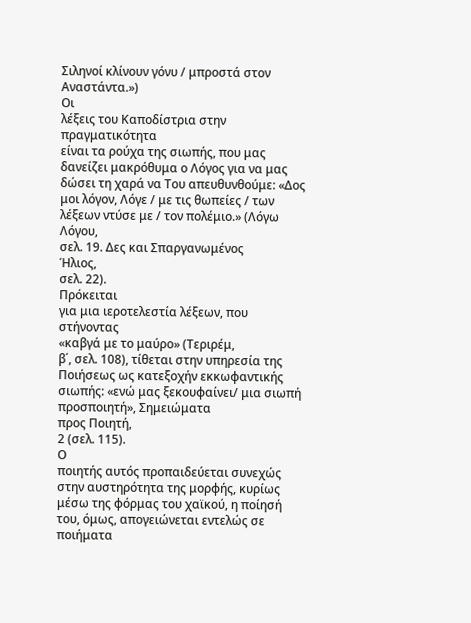Σιληνοί κλίνουν γόνυ / μπροστά στον
Αναστάντα.»)
Οι
λέξεις του Καποδίστρια στην πραγματικότητα
είναι τα ρούχα της σιωπής, που μας
δανείζει μακρόθυμα ο Λόγος για να μας
δώσει τη χαρά να Του απευθυνθούμε: «Δος
μοι λόγον, Λόγε / με τις θωπείες / των
λέξεων ντύσε με / τον πολέμιο.» (Λόγω
Λόγου,
σελ. 19. Δες και Σπαργανωμένος
Ήλιος,
σελ. 22).
Πρόκειται
για μια ιεροτελεστία λέξεων, που στήνοντας
«καβγά με το μαύρο» (Τεριρέμ,
β΄, σελ. 108), τίθεται στην υπηρεσία της
Ποιήσεως ως κατεξοχήν εκκωφαντικής
σιωπής: «ενώ μας ξεκουφαίνει/ μια σιωπή
προσποιητή», Σημειώματα
προς Ποιητή,
2 (σελ. 115).
Ο
ποιητής αυτός προπαιδεύεται συνεχώς
στην αυστηρότητα της μορφής, κυρίως
μέσω της φόρμας του χαϊκού, η ποίησή
του, όμως, απογειώνεται εντελώς σε
ποιήματα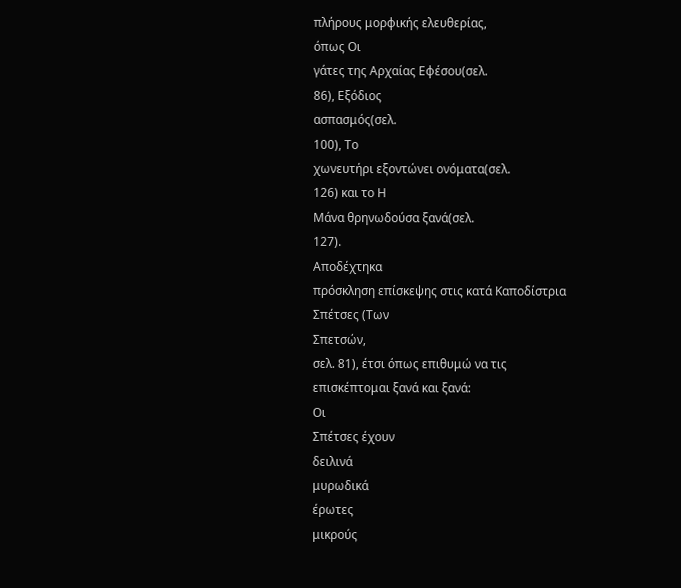πλήρους μορφικής ελευθερίας,
όπως Οι
γάτες της Αρχαίας Εφέσου(σελ.
86), Εξόδιος
ασπασμός(σελ.
100), Το
χωνευτήρι εξοντώνει ονόματα(σελ.
126) και το Η
Μάνα θρηνωδούσα ξανά(σελ.
127).
Αποδέχτηκα
πρόσκληση επίσκεψης στις κατά Καποδίστρια
Σπέτσες (Των
Σπετσών,
σελ. 81), έτσι όπως επιθυμώ να τις
επισκέπτομαι ξανά και ξανά:
Οι
Σπέτσες έχουν
δειλινά
μυρωδικά
έρωτες
μικρούς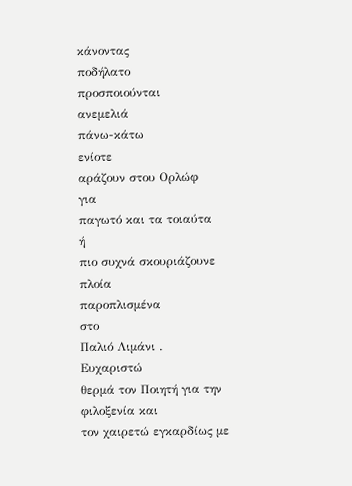κάνοντας
ποδήλατο
προσποιούνται
ανεμελιά
πάνω-κάτω
ενίοτε
αράζουν στου Ορλώφ
για
παγωτό και τα τοιαύτα
ή
πιο συχνά σκουριάζουνε
πλοία
παροπλισμένα
στο
Παλιό Λιμάνι .
Ευχαριστώ
θερμά τον Ποιητή για την φιλοξενία και
τον χαιρετώ εγκαρδίως με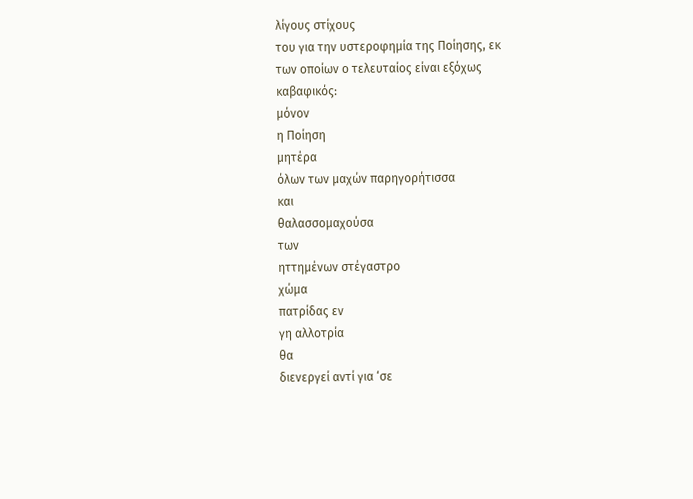λίγους στίχους
του για την υστεροφημία της Ποίησης, εκ
των οποίων ο τελευταίος είναι εξόχως
καβαφικός:
μόνον
η Ποίηση
μητέρα
όλων των μαχών παρηγορήτισσα
και
θαλασσομαχούσα
των
ηττημένων στέγαστρο
χώμα
πατρίδας εν
γη αλλοτρία
θα
διενεργεί αντί για ‘σε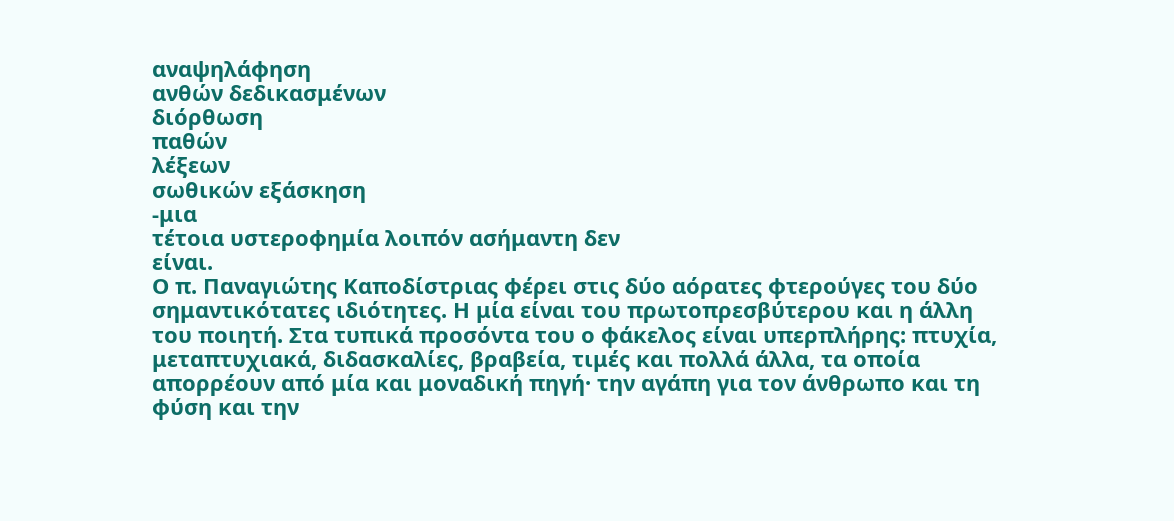αναψηλάφηση
ανθών δεδικασμένων
διόρθωση
παθών
λέξεων
σωθικών εξάσκηση
-μια
τέτοια υστεροφημία λοιπόν ασήμαντη δεν
είναι.
Ο π. Παναγιώτης Καποδίστριας φέρει στις δύο αόρατες φτερούγες του δύο σημαντικότατες ιδιότητες. Η μία είναι του πρωτοπρεσβύτερου και η άλλη του ποιητή. Στα τυπικά προσόντα του ο φάκελος είναι υπερπλήρης: πτυχία, μεταπτυχιακά, διδασκαλίες, βραβεία, τιμές και πολλά άλλα, τα οποία απορρέουν από μία και μοναδική πηγή· την αγάπη για τον άνθρωπο και τη φύση και την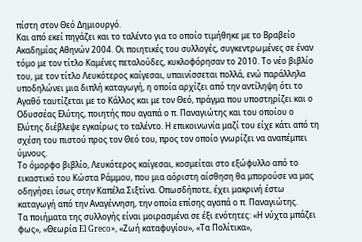πίστη στον Θεό Δημιουργό.
Και από εκεί πηγάζει και το ταλέντο για το οποίο τιμήθηκε με το Βραβείο Ακαδημίας Αθηνών 2004. Οι ποιητικές του συλλογές, συγκεντρωμένες σε έναν τόμο με τον τίτλο Καμένες πεταλούδες, κυκλοφόρησαν το 2010. Το νέο βιβλίο του, με τον τίτλο Λευκότερος καίγεσαι, υπαινίσσεται πολλά, ενώ παράλληλα υποδηλώνει μια διπλή καταγωγή, η οποία αρχίζει από την αντίληψη ότι το Αγαθό ταυτίζεται με το Κάλλος και με τον Θεό, πράγμα που υποστηρίζει και ο Οδυσσέας Ελύτης, ποιητής που αγαπά ο π. Παναγιώτης και του οποίου ο Ελύτης διέβλεψε εγκαίρως το ταλέντο. Η επικοινωνία μαζί του είχε κάτι από τη σχέση του πιστού προς τον Θεό του, προς τον οποίο γνωρίζει να αναπέμπει ύμνους.
Το όμορφο βιβλίο, Λευκότερος καίγεσαι, κοσμείται στο εξώφυλλο από το εικαστικό του Κώστα Ράμμου, που μια αόριστη αίσθηση θα μπορούσε να μας οδηγήσει ίσως στην Καπέλα Σιξτίνα. Οπωσδήποτε, έχει μακρινή έστω καταγωγή από την Αναγέννηση, την οποία επίσης αγαπά ο π. Παναγιώτης.
Τα ποιήματα της συλλογής είναι μοιρασμένα σε έξι ενότητες: «Η νύχτα μπάζει φως», «Θεωρία El Greco», «Ζωή καταφυγίου», «Τα Πολίτικα»,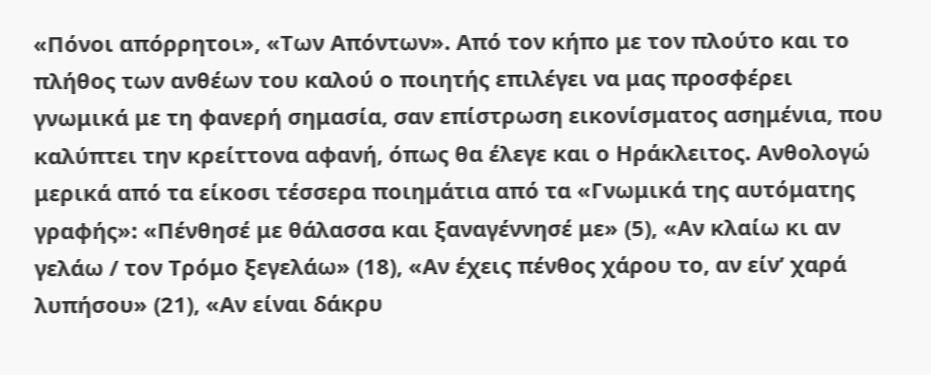«Πόνοι απόρρητοι», «Των Απόντων». Από τον κήπο με τον πλούτο και το πλήθος των ανθέων του καλού ο ποιητής επιλέγει να μας προσφέρει γνωμικά με τη φανερή σημασία, σαν επίστρωση εικονίσματος ασημένια, που καλύπτει την κρείττονα αφανή, όπως θα έλεγε και ο Ηράκλειτος. Ανθολογώ μερικά από τα είκοσι τέσσερα ποιημάτια από τα «Γνωμικά της αυτόματης γραφής»: «Πένθησέ με θάλασσα και ξαναγέννησέ με» (5), «Αν κλαίω κι αν γελάω / τον Τρόμο ξεγελάω» (18), «Αν έχεις πένθος χάρου το, αν είν’ χαρά λυπήσου» (21), «Αν είναι δάκρυ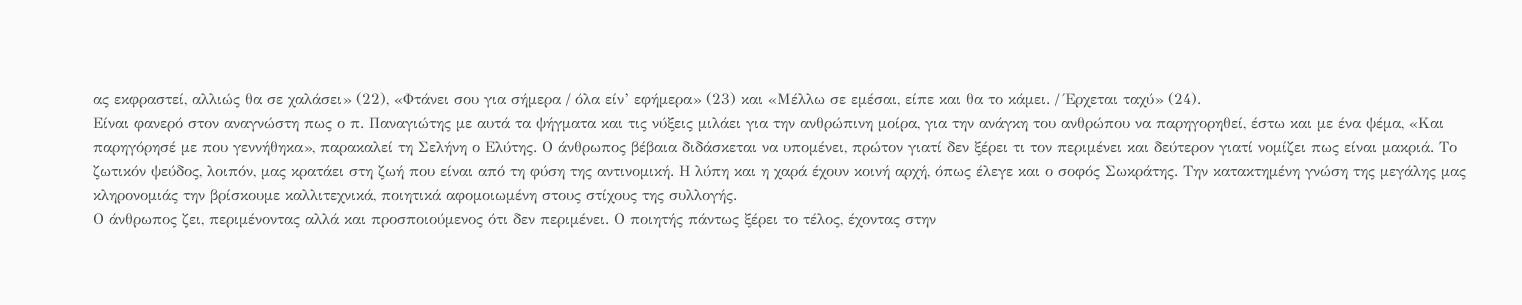ας εκφραστεί, αλλιώς θα σε χαλάσει» (22), «Φτάνει σου για σήμερα / όλα είν’ εφήμερα» (23) και «Μέλλω σε εμέσαι, είπε και θα το κάμει. / Έρχεται ταχύ» (24).
Είναι φανερό στον αναγνώστη πως ο π. Παναγιώτης με αυτά τα ψήγματα και τις νύξεις μιλάει για την ανθρώπινη μοίρα, για την ανάγκη του ανθρώπου να παρηγορηθεί, έστω και με ένα ψέμα, «Και παρηγόρησέ με που γεννήθηκα», παρακαλεί τη Σελήνη ο Ελύτης. Ο άνθρωπος βέβαια διδάσκεται να υπομένει, πρώτον γιατί δεν ξέρει τι τον περιμένει και δεύτερον γιατί νομίζει πως είναι μακριά. Το ζωτικόν ψεύδος, λοιπόν, μας κρατάει στη ζωή που είναι από τη φύση της αντινομική. Η λύπη και η χαρά έχουν κοινή αρχή, όπως έλεγε και ο σοφός Σωκράτης. Την κατακτημένη γνώση της μεγάλης μας κληρονομιάς την βρίσκουμε καλλιτεχνικά, ποιητικά αφομοιωμένη στους στίχους της συλλογής.
Ο άνθρωπος ζει, περιμένοντας αλλά και προσποιούμενος ότι δεν περιμένει. Ο ποιητής πάντως ξέρει το τέλος, έχοντας στην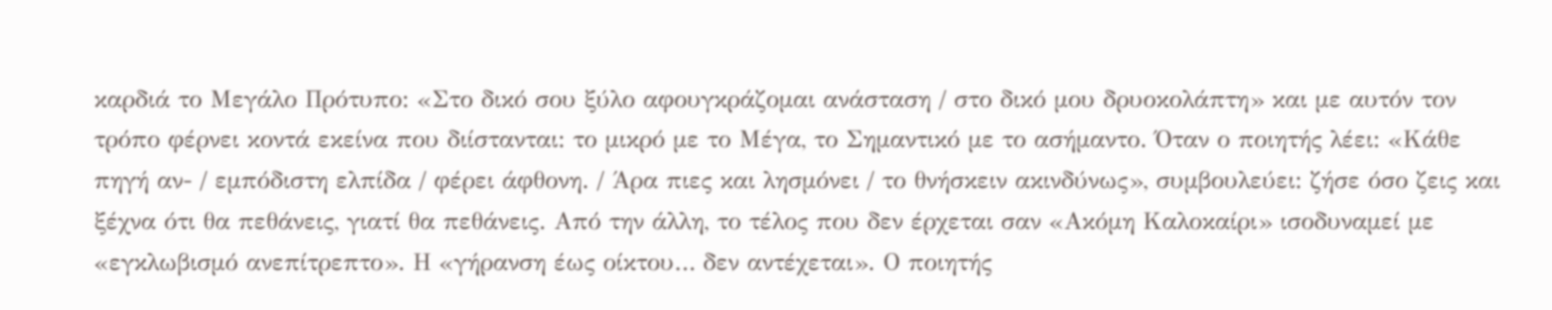καρδιά το Μεγάλο Πρότυπο: «Στο δικό σου ξύλο αφουγκράζομαι ανάσταση / στο δικό μου δρυοκολάπτη» και με αυτόν τον τρόπο φέρνει κοντά εκείνα που διίστανται: το μικρό με το Μέγα, το Σημαντικό με το ασήμαντο. Όταν ο ποιητής λέει: «Κάθε πηγή αν- / εμπόδιστη ελπίδα / φέρει άφθονη. / Άρα πιες και λησμόνει / το θνήσκειν ακινδύνως», συμβουλεύει: ζήσε όσο ζεις και ξέχνα ότι θα πεθάνεις, γιατί θα πεθάνεις. Από την άλλη, το τέλος που δεν έρχεται σαν «Ακόμη Καλοκαίρι» ισοδυναμεί με «εγκλωβισμό ανεπίτρεπτο». Η «γήρανση έως οίκτου… δεν αντέχεται». Ο ποιητής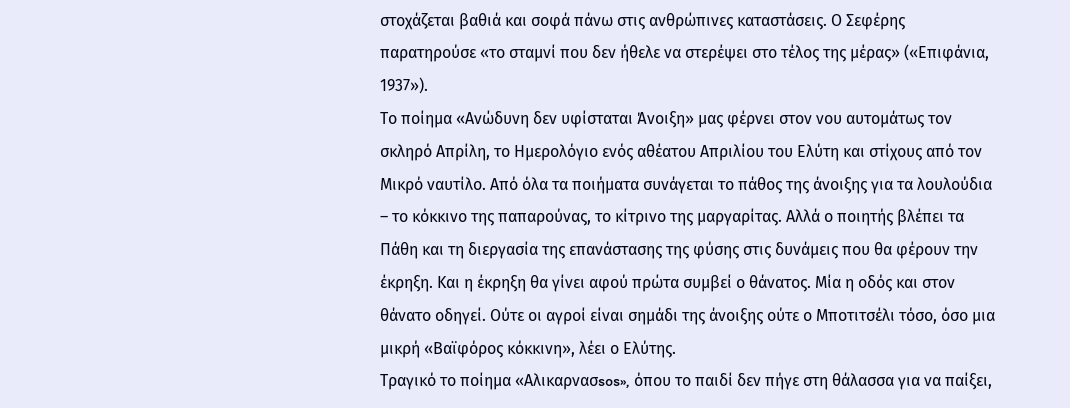στοχάζεται βαθιά και σοφά πάνω στις ανθρώπινες καταστάσεις. Ο Σεφέρης παρατηρούσε «το σταμνί που δεν ήθελε να στερέψει στο τέλος της μέρας» («Επιφάνια, 1937»).
Το ποίημα «Ανώδυνη δεν υφίσταται Άνοιξη» μας φέρνει στον νου αυτομάτως τον σκληρό Απρίλη, το Ημερολόγιο ενός αθέατου Απριλίου του Ελύτη και στίχους από τον Μικρό ναυτίλο. Από όλα τα ποιήματα συνάγεται το πάθος της άνοιξης για τα λουλούδια – το κόκκινο της παπαρούνας, το κίτρινο της μαργαρίτας. Αλλά ο ποιητής βλέπει τα Πάθη και τη διεργασία της επανάστασης της φύσης στις δυνάμεις που θα φέρουν την έκρηξη. Και η έκρηξη θα γίνει αφού πρώτα συμβεί ο θάνατος. Μία η οδός και στον θάνατο οδηγεί. Ούτε οι αγροί είναι σημάδι της άνοιξης ούτε ο Μποτιτσέλι τόσο, όσο μια μικρή «Βαϊφόρος κόκκινη», λέει ο Ελύτης.
Τραγικό το ποίημα «Αλικαρνασsos», όπου το παιδί δεν πήγε στη θάλασσα για να παίξει,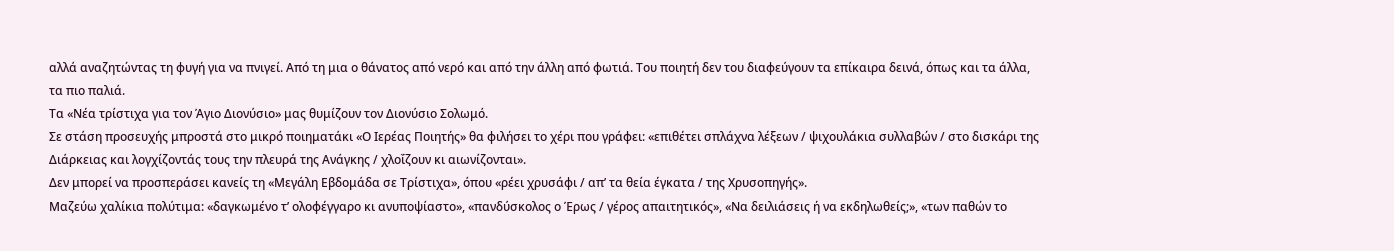αλλά αναζητώντας τη φυγή για να πνιγεί. Από τη μια ο θάνατος από νερό και από την άλλη από φωτιά. Του ποιητή δεν του διαφεύγουν τα επίκαιρα δεινά, όπως και τα άλλα, τα πιο παλιά.
Τα «Νέα τρίστιχα για τον Άγιο Διονύσιο» μας θυμίζουν τον Διονύσιο Σολωμό.
Σε στάση προσευχής μπροστά στο μικρό ποιηματάκι «Ο Ιερέας Ποιητής» θα φιλήσει το χέρι που γράφει: «επιθέτει σπλάχνα λέξεων / ψιχουλάκια συλλαβών / στο δισκάρι της Διάρκειας και λογχίζοντάς τους την πλευρά της Ανάγκης / χλοΐζουν κι αιωνίζονται».
Δεν μπορεί να προσπεράσει κανείς τη «Μεγάλη Εβδομάδα σε Τρίστιχα», όπου «ρέει χρυσάφι / απ’ τα θεία έγκατα / της Χρυσοπηγής».
Μαζεύω χαλίκια πολύτιμα: «δαγκωμένο τ’ ολοφέγγαρο κι ανυποψίαστο», «πανδύσκολος ο Έρως / γέρος απαιτητικός», «Να δειλιάσεις ή να εκδηλωθείς;», «των παθών το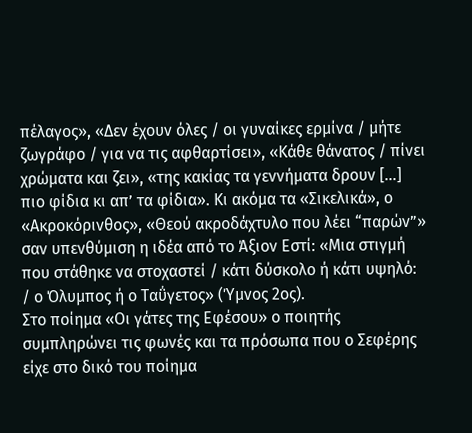πέλαγος», «Δεν έχουν όλες / οι γυναίκες ερμίνα / μήτε ζωγράφο / για να τις αφθαρτίσει», «Κάθε θάνατος / πίνει χρώματα και ζει», «της κακίας τα γεννήματα δρουν […] πιο φίδια κι απ’ τα φίδια». Κι ακόμα τα «Σικελικά», ο «Ακροκόρινθος», «Θεού ακροδάχτυλο που λέει “παρών”» σαν υπενθύμιση η ιδέα από το Άξιον Εστί: «Μια στιγμή που στάθηκε να στοχαστεί / κάτι δύσκολο ή κάτι υψηλό: / ο Όλυμπος ή ο Ταΰγετος» (Ύμνος 2ος).
Στο ποίημα «Οι γάτες της Εφέσου» ο ποιητής συμπληρώνει τις φωνές και τα πρόσωπα που ο Σεφέρης είχε στο δικό του ποίημα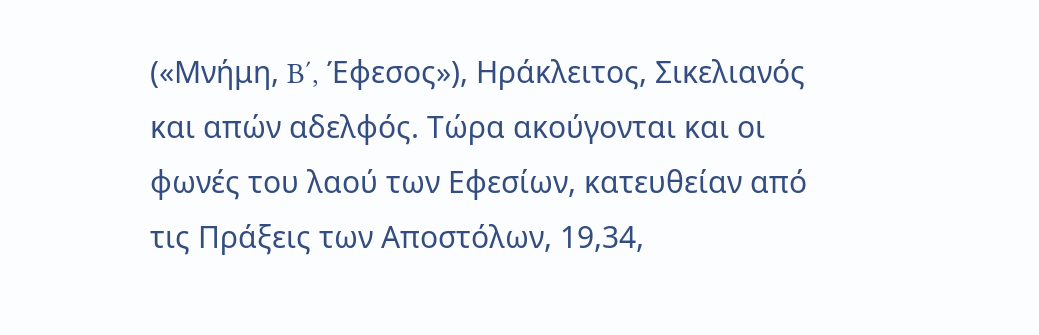(«Μνήμη, B΄, Έφεσος»), Ηράκλειτος, Σικελιανός και απών αδελφός. Τώρα ακούγονται και οι φωνές του λαού των Εφεσίων, κατευθείαν από τις Πράξεις των Αποστόλων, 19,34,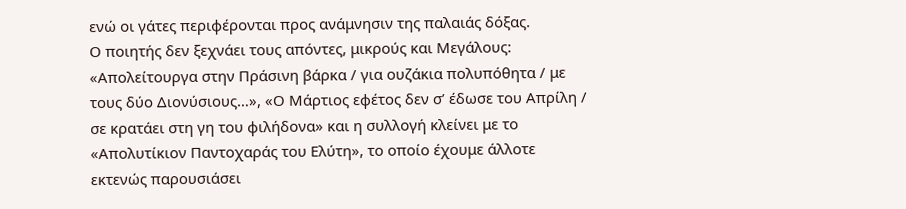ενώ οι γάτες περιφέρονται προς ανάμνησιν της παλαιάς δόξας.
Ο ποιητής δεν ξεχνάει τους απόντες, μικρούς και Μεγάλους: «Απολείτουργα στην Πράσινη βάρκα / για ουζάκια πολυπόθητα / με τους δύο Διονύσιους…», «Ο Μάρτιος εφέτος δεν σ’ έδωσε του Απρίλη / σε κρατάει στη γη του φιλήδονα» και η συλλογή κλείνει με το «Απολυτίκιον Παντοχαράς του Ελύτη», το οποίο έχουμε άλλοτε εκτενώς παρουσιάσει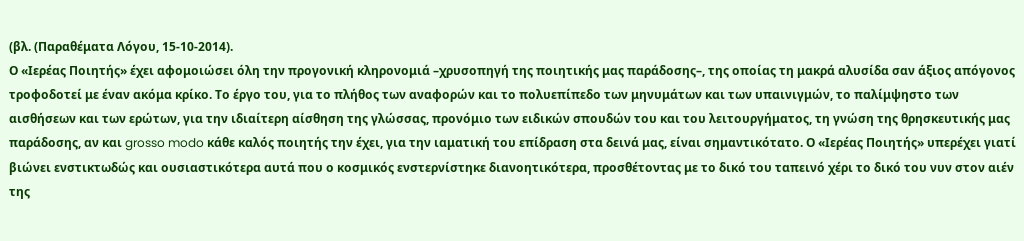(βλ. (Παραθέματα Λόγου, 15-10-2014).
Ο «Ιερέας Ποιητής» έχει αφομοιώσει όλη την προγονική κληρονομιά –χρυσοπηγή της ποιητικής μας παράδοσης–, της οποίας τη μακρά αλυσίδα σαν άξιος απόγονος τροφοδοτεί με έναν ακόμα κρίκο. Το έργο του, για το πλήθος των αναφορών και το πολυεπίπεδο των μηνυμάτων και των υπαινιγμών, το παλίμψηστο των αισθήσεων και των ερώτων, για την ιδιαίτερη αίσθηση της γλώσσας, προνόμιο των ειδικών σπουδών του και του λειτουργήματος, τη γνώση της θρησκευτικής μας παράδοσης, αν και grosso modo κάθε καλός ποιητής την έχει, για την ιαματική του επίδραση στα δεινά μας, είναι σημαντικότατο. Ο «Ιερέας Ποιητής» υπερέχει γιατί βιώνει ενστικτωδώς και ουσιαστικότερα αυτά που ο κοσμικός ενστερνίστηκε διανοητικότερα, προσθέτοντας με το δικό του ταπεινό χέρι το δικό του νυν στον αιέν της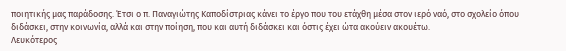ποιητικής μας παράδοσης. Έτσι ο π. Παναγιώτης Καποδίστριας κάνει το έργο που του ετάχθη μέσα στον ιερό ναό, στο σχολείο όπου διδάσκει, στην κοινωνία, αλλά και στην ποίηση, που και αυτή διδάσκει και όστις έχει ώτα ακούειν ακουέτω.
Λευκότερος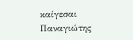καίγεσαι
Παναγιώτης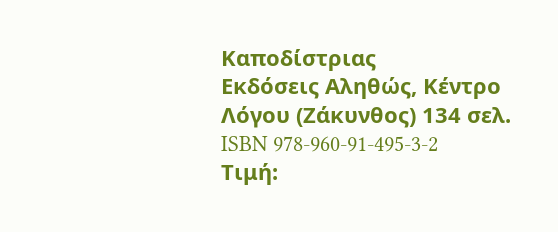Καποδίστριας
Εκδόσεις Αληθώς, Κέντρο Λόγου (Ζάκυνθος) 134 σελ. ISBN 978-960-91-495-3-2 Τιμή: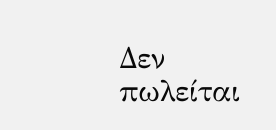Δεν πωλείται